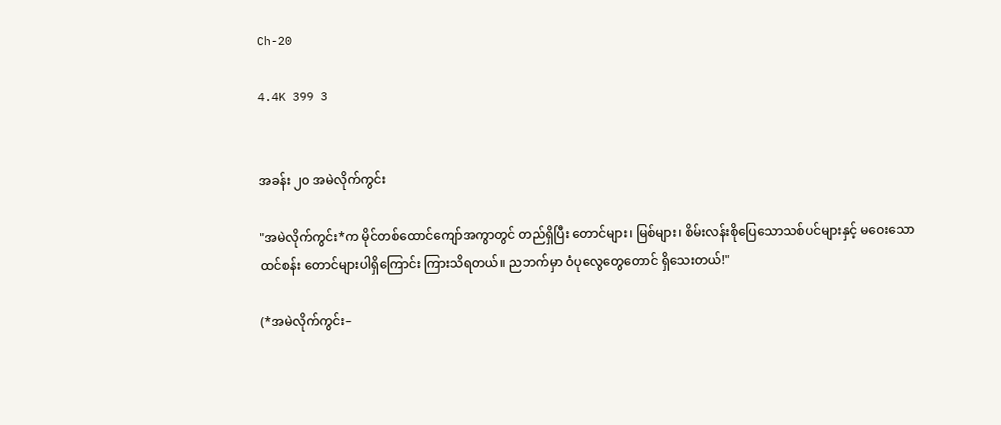Ch-20

4.4K 399 3


အခန်း ၂၀ အမဲလိုက်ကွင်း

"အမဲလိုက်ကွင်း*က မိုင်တစ်ထောင်ကျော်အကွာတွင် တည်ရှိပြီး တောင်များ၊ မြစ်များ၊ စိမ်းလန်းစိုပြေသောသစ်ပင်များနှင့် မဝေးသော ထင်စန်း တောင်များပါရှိကြောင်း ကြားသိရတယ်။ ညဘက်မှာ ဝံပုလွေတွေတောင် ရှိသေးတယ်!"

(*အမဲလိုက်ကွင်း–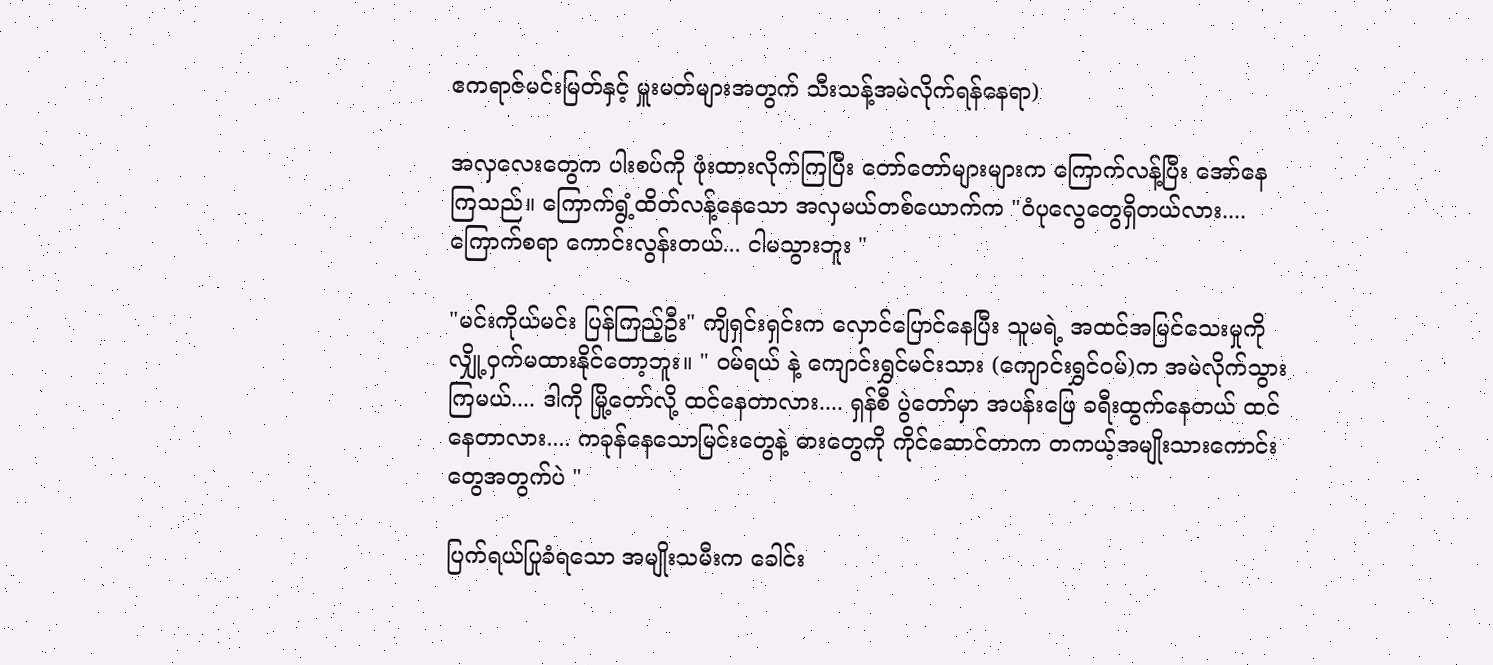ဧကရာဇ်မင်းမြတ်နှင့် မှူးမတ်များအတွက် သီးသန့်အမဲလိုက်ရန်နေရာ)

အလှလေးတွေက ပါးစပ်ကို ဖုံးထားလိုက်ကြပြီး တော်တော်များများက ကြောက်လန့်ပြီး အော်နေကြသည်။ ကြောက်ရွံ့ထိတ်လန့်နေသော အလှမယ်တစ်‌ယောက်က "ဝံပုလွေတွေရှိတယ်လား.... ကြောက်စရာ ကောင်းလွန်းတယ်... ငါမသွားဘူး "

"မင်းကိုယ်မင်း ပြန်ကြည့်ဦး" ကျိရှင်းရှင်းက လှောင်ပြောင်နေပြီး သူမရဲ့ အထင်အမြင်သေးမှုကို လျှို့ဝှက်မထားနိုင်တော့ဘူး။ " ဝမ်ရယ် နဲ့ ကျောင်းရွှင်မင်းသား (ကျောင်းရွှင်ဝမ်)က အမဲလိုက်သွားကြမယ်.... ဒါကို မြို့တော်လို့ ထင်နေတာလား.... ရှန်စီ ပွဲတော်မှာ အပန်းဖြေ ခရီးထွက်နေတယ် ထင်နေတာလား.... ကခုန်နေသောမြင်းတွေနဲ့ ဓားတွေကို ကိုင်ဆောင်တာက တကယ့်အမျိုးသားကောင်းတွေအတွက်ပဲ "

ပြက်ရယ်ပြုခံရသော အမျိုးသမီးက ခေါင်း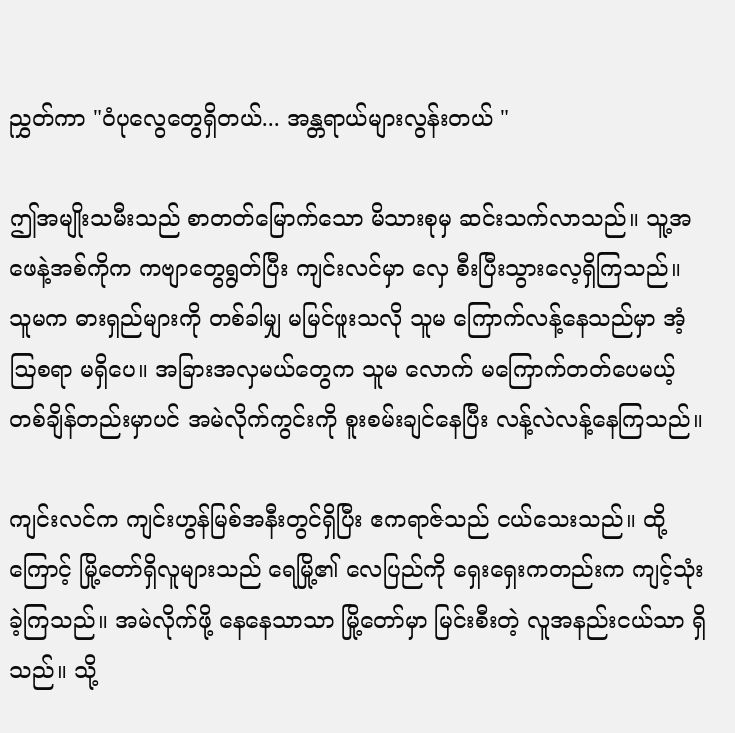ညွှတ်ကာ "ဝံပုလွေတွေရှိတယ်... အန္တရာယ်များလွန်းတယ် "

ဤအမျိုးသမီးသည် စာတတ်မြောက်သော မိသားစုမှ ဆင်းသက်လာသည်။ သူ့အဖေနဲ့အစ်ကိုက ကဗျာတွေရွတ်ပြီး ကျင်းလင်မှာ လှေ စီးပြီးသွားလေ့ရှိကြသည်။ သူမက ဓားရှည်များကို တစ်ခါမျှ မမြင်ဖူးသလို သူမ ကြောက်လန့်နေသည်မှာ အံ့ဩစရာ မရှိပေ။ အခြားအလှမယ်တွေက သူမ လောက် မကြောက်တတ်ပေမယ့် တစ်ချိန်တည်းမှာပင် အမဲလိုက်ကွင်းကို စူးစမ်းချင်နေပြီး လန့်လဲလန့်နေကြသည်။

ကျင်းလင်က ကျင်းဟွန်မြစ်အနီးတွင်ရှိပြီး ဧကရာဇ်သည် ငယ်သေးသည်။ ထို့ကြောင့် မြို့တော်ရှိလူများသည် ရေမြို့၏ လေပြည်ကို ရှေးရှေးကတည်းက ကျင့်သုံးခဲ့ကြသည်။ အမဲလိုက်ဖို့ နေနေသာသာ မြို့တော်မှာ မြင်းစီးတဲ့ လူအနည်းငယ်သာ ရှိသည်။ သို့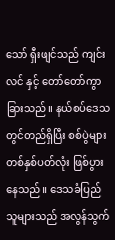သော် ရှီးဖျင်သည် ကျင်းလင် နှင့် တော်တော်ကွာခြားသည်။ နယ်စပ်ဒေသတွင်တည်ရှိပြီး စစ်ပွဲများ တစ်နှစ်ပတ်လုံး ဖြစ်ပွားနေသည်။ ဒေသခံပြည်သူများသည် အလွန်သွက်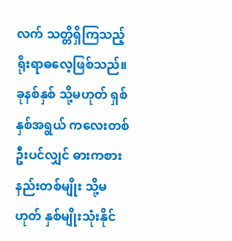လက် သတ္တိရှိကြသည့် ရိုးရာဓလေ့ဖြစ်သည်။ ခုနစ်နှစ် သို့မဟုတ် ရှစ်နှစ်အရွယ် ကလေးတစ်ဦးပင်လျှင် ဓားကစားနည်းတစ်မျိုး သို့မဟုတ် နှစ်မျိုးသုံးနိုင်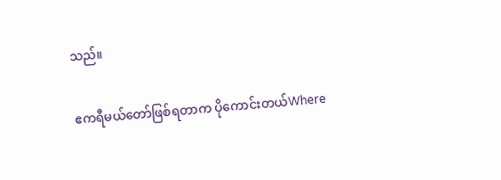သည်။

ဧကရီမယ်တော်ဖြစ်ရတာက ပိုကောင်းတယ်Where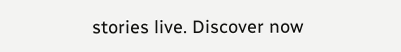stories live. Discover now